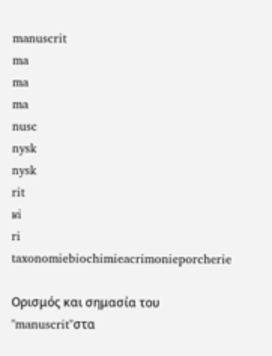manuscrit
ma
ma
ma
nusc
nysk
nysk
rit
ʁi
ri
taxonomiebiochimieacrimonieporcherie

Ορισμός και σημασία του "manuscrit"στα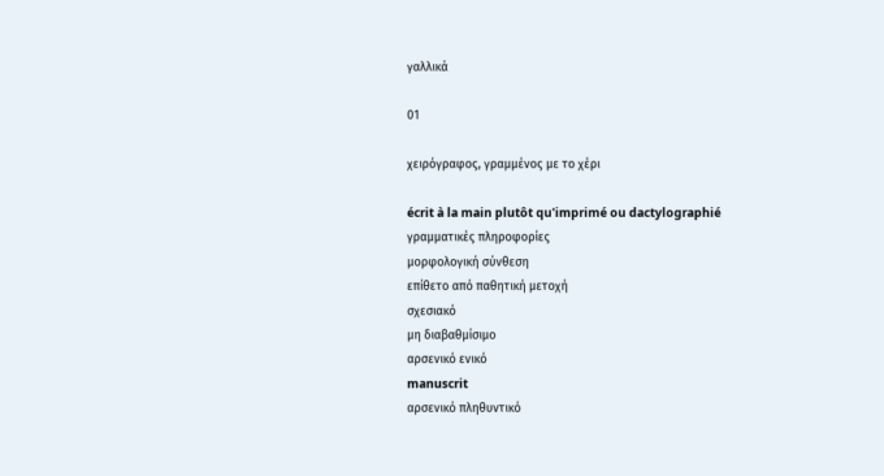γαλλικά

01

χειρόγραφος, γραμμένος με το χέρι

écrit à la main plutôt qu'imprimé ou dactylographié
γραμματικές πληροφορίες
μορφολογική σύνθεση
επίθετο από παθητική μετοχή
σχεσιακό
μη διαβαθμίσιμο
αρσενικό ενικό
manuscrit
αρσενικό πληθυντικό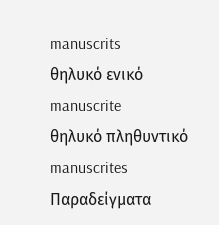manuscrits
θηλυκό ενικό
manuscrite
θηλυκό πληθυντικό
manuscrites
Παραδείγματα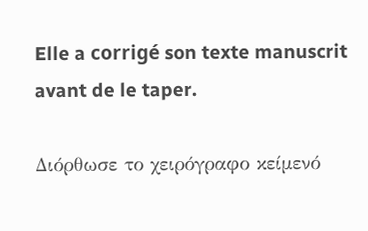Elle a corrigé son texte manuscrit avant de le taper.

Διόρθωσε το χειρόγραφο κείμενό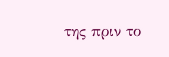της πριν το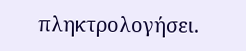πληκτρολογήσει.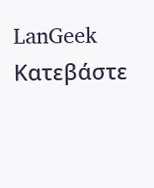LanGeek
Κατεβάστε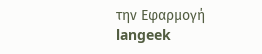την Εφαρμογή
langeek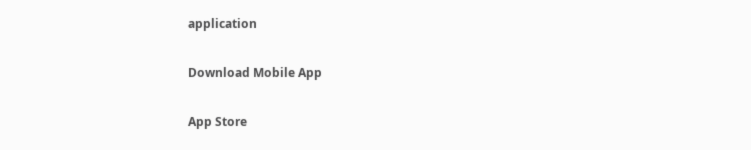application

Download Mobile App

App Store